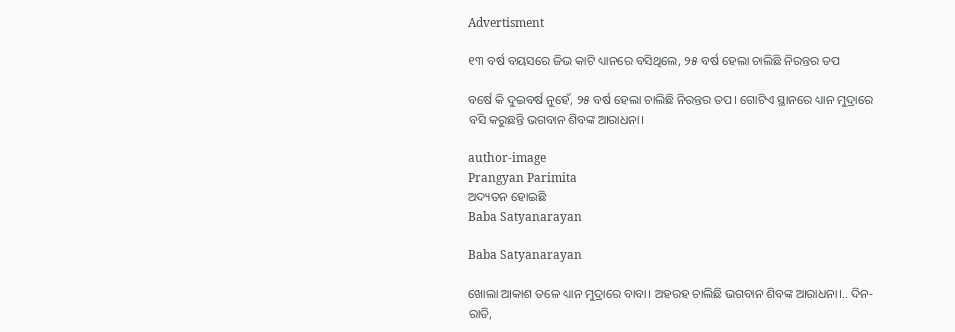Advertisment

୧୩ ବର୍ଷ ବୟସରେ ଜିଭ କାଟି ଧ୍ୟାନରେ ବସିଥିଲେ, ୨୫ ବର୍ଷ ହେଲା ଚାଲିଛି ନିରନ୍ତର ତପ

ବର୍ଷେ କି ଦୁଇବର୍ଷ ନୁହେଁ, ୨୫ ବର୍ଷ ହେଲା ଚାଲିଛି ନିରନ୍ତର ତପ। ଗୋଟିଏ ସ୍ଥାନରେ ଧ୍ୟାନ ମୁଦ୍ରାରେ ବସି କରୁଛନ୍ତି ଭଗବାନ ଶିବଙ୍କ ଆରାଧନା।

author-image
Prangyan Parimita
ଅଦ୍ୟତନ ହୋଇଛି
Baba Satyanarayan

Baba Satyanarayan

ଖୋଲା ଆକାଶ ତଳେ ଧ୍ୟାନ ମୁଦ୍ରାରେ ବାବା। ଅହରହ ଚାଲିଛି ଭଗବାନ ଶିବଙ୍କ ଆରାଧନା।.. ଦିନ-ରାତି,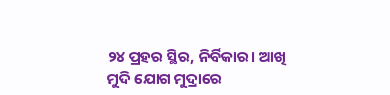୨୪ ପ୍ରହର ସ୍ଥିର, ନିର୍ବିକାର। ଆଖି ମୁଦି ଯୋଗ ମୁଦ୍ରାରେ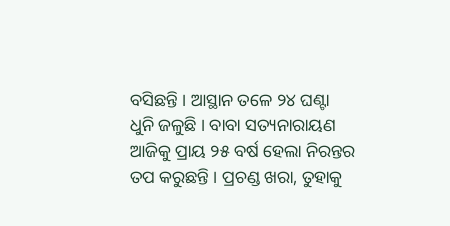ବସିଛନ୍ତି । ଆସ୍ଥାନ ତଳେ ୨୪ ଘଣ୍ଟା ଧୁନି ଜଳୁଛି । ବାବା ସତ୍ୟନାରାୟଣ ଆଜିକୁ ପ୍ରାୟ ୨୫ ବର୍ଷ ହେଲା ନିରନ୍ତର ତପ କରୁଛନ୍ତି । ପ୍ରଚଣ୍ଡ ଖରା, ତୁହାକୁ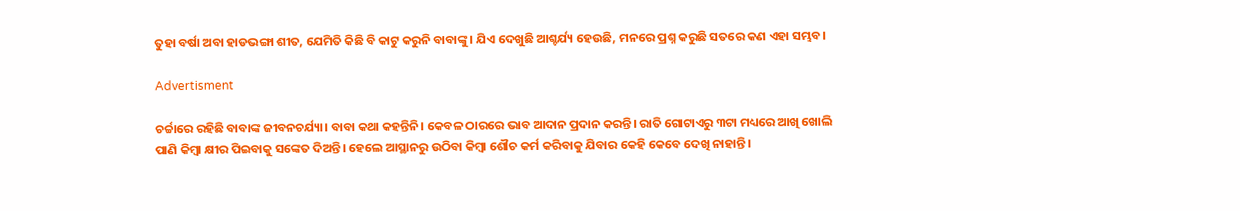ତୁହା ବର୍ଷା ଅବା ହାଡଭଙ୍ଗା ଶୀତ, ଯେମିତି କିଛି ବି କାଟୁ କରୁନି ବାବାଙ୍କୁ। ଯିଏ ଦେଖୁଛି ଆଶ୍ଚର୍ଯ୍ୟ ହେଉଛି, ମନରେ ପ୍ରଶ୍ନ କରୁଛି ସତରେ କଣ ଏହା ସମ୍ଭବ।

Advertisment

ଚର୍ଚ୍ଚାରେ ରହିଛି ବାବାଙ୍କ ଜୀବନଚର୍ଯ୍ୟା। ବାବା କଥା କହନ୍ତିନି। କେବଳ ଠାରରେ ଭାବ ଆଦାନ ପ୍ରଦାନ କରନ୍ତି। ରାତି ଗୋଟାଏରୁ ୩ଟା ମଧ୍ୟରେ ଆଖି ଖୋଲି ପାଣି କିମ୍ବା କ୍ଷୀର ପିଇବାକୁ ସଙ୍କେତ ଦିଅନ୍ତି। ହେଲେ ଆସ୍ଥାନରୁ ଉଠିବା କିମ୍ବା ଶୌଚ କର୍ମ କରିବାକୁ ଯିବାର କେହି କେବେ ଦେଖି ନାହାନ୍ତି।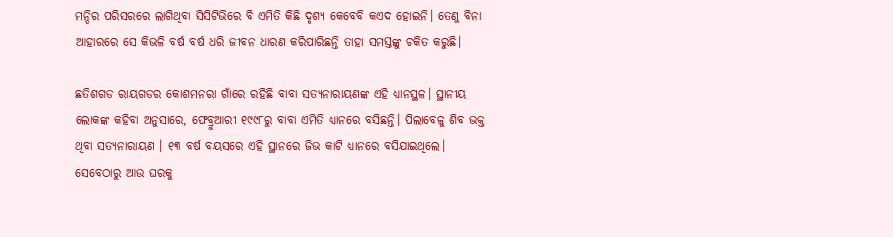ମନ୍ଦିର ପରିସରରେ ଲାଗିଥିବା ସିସିଟିଭିରେ ବି ଏମିତି କିଛି ଦୃଶ୍ୟ କେବେବି କଏଦ ହୋଇନି। ତେଣୁ ବିନା ଆହାରରେ ସେ କିଭଳି ବର୍ଷ ବର୍ଷ ଧରି ଜୀବନ ଧାରଣ କରିପାରିଛନ୍ତି ତାହା ସମସ୍ତଙ୍କୁ ଚକିତ କରୁଛି।

ଛତିଶଗଡ ରାୟଗଡର କୋଶମନରା ଗାଁରେ ରହିଛି ବାବା ସତ୍ୟନାରାୟଣଙ୍କ ଏହି ଧ୍ୟାନସ୍ଥଳ। ସ୍ଥାନୀୟ ଲୋକଙ୍କ କହିବା ଅନୁସାରେ, ଫେବ୍ରୁଆରୀ ୧୯୯୮ରୁ ବାବା ଏମିତି ଧ୍ୟାନରେ ବସିଛନ୍ତି। ପିଲାବେଳୁ ଶିବ ଭକ୍ତ ଥିବା ସତ୍ୟନାରାୟଣ । ୧୩ ବର୍ଷ ବୟସରେ ଏହି ସ୍ଥାନରେ ଜିଭ କାଟି ଧ୍ୟାନରେ ବସିଯାଇଥିଲେ। ସେବେଠାରୁ ଆଉ ଘରକୁ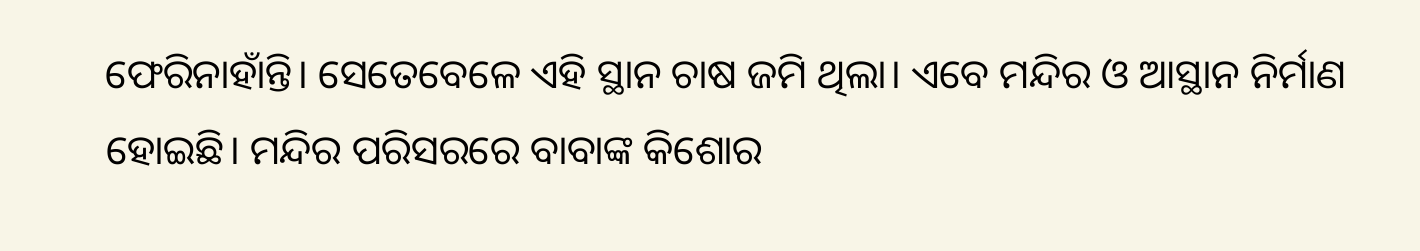ଫେରିନାହାଁନ୍ତି। ସେତେବେଳେ ଏହି ସ୍ଥାନ ଚାଷ ଜମି ଥିଲା। ଏବେ ମନ୍ଦିର ଓ ଆସ୍ଥାନ ନିର୍ମାଣ ହୋଇଛି। ମନ୍ଦିର ପରିସରରେ ବାବାଙ୍କ କିଶୋର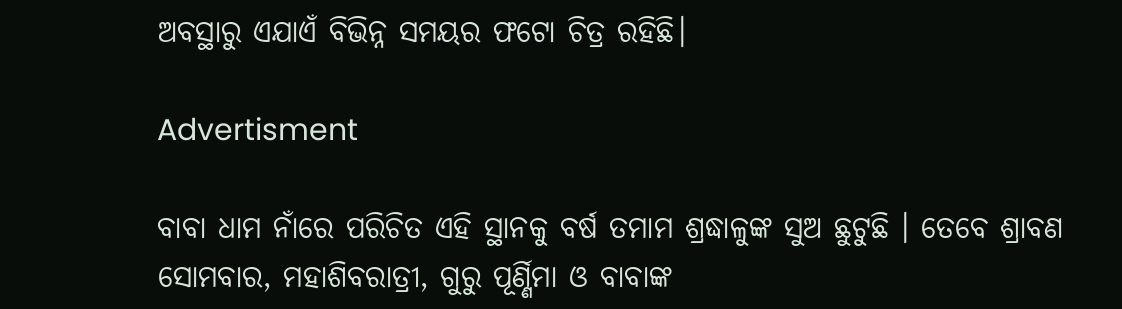ଅବସ୍ଥାରୁ ଏଯାଏଁ ବିଭିନ୍ନ ସମୟର ଫଟୋ ଚିତ୍ର ରହିଛି।

Advertisment

ବାବା ଧାମ ନାଁରେ ପରିଚିତ ଏହି ସ୍ଥାନକୁ ବର୍ଷ ତମାମ ଶ୍ରଦ୍ଧାଳୁଙ୍କ ସୁଅ ଛୁଟୁଛି । ତେବେ ଶ୍ରାବଣ ସୋମବାର, ମହାଶିବରାତ୍ରୀ, ଗୁରୁ ପୂର୍ଣ୍ଣିମା ଓ ବାବାଙ୍କ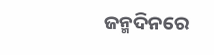ଜନ୍ମଦିନରେ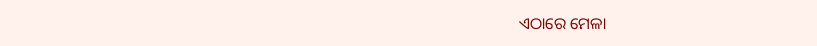ଏଠାରେ ମେଳା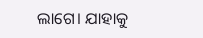ଲାଗେ। ଯାହାକୁ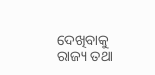ଦେଖିବାକୁ ରାଜ୍ୟ ତଥା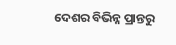ଦେଶର ବିଭିନ୍ନ ପ୍ରାନ୍ତରୁ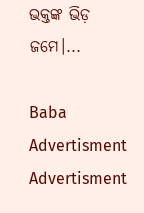ଭକ୍ତଙ୍କ ଭିଡ଼ ଜମେ।...

Baba
Advertisment
Advertisment